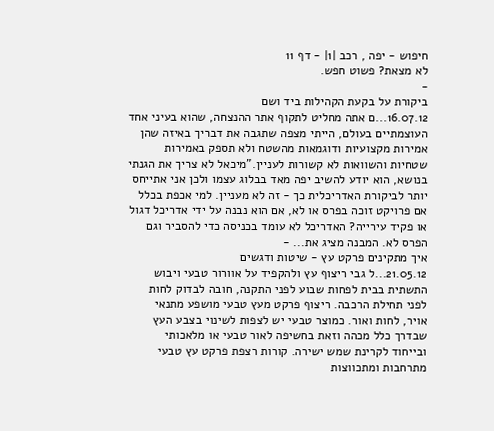חיפוש - יפה , רכב |1| - דף 11
לא מצאת? פשוט חפש.
-
ביקורת על בקעת הקהילות ביד ושם
16.07.12...ם אתה מחליט לתקוף אתר ההנצחה, שהוא בעיני אחד העוצמתיים בעולם, הייתי מצפה שתגבה את דבריך באיזה שהן אמירות מקצועיות ודוגמאות מהשטח ולא תספק באמירות שטחיות והשוואות לא קשורות לעניין."מיכאל לא צריך את הגנתי בנושא, הוא יודע להשיב יפה מאד בבלוג עצמו ולכן אני אתייחס יותר לביקורת האדריכלית כך - זה לא מעניין. למי אכפת בכלל אם פרויקט זוכה בפרס או לא, אם הוא נבנה על ידי אדריכל דגול או פקיד עירייה? האדריכל לא עומד בכניסה כדי להסביר וגם הפרס לא. המבנה מציג את... -
איך מתקינים פרקט עץ - שיטות ודגשים
21.05.12...ל גבי ריצוף עץ ולהקפיד על אוורור טבעי ויבוש התשתית בבית לפחות שבוע לפני התקנה, חובה לבדוק לחות לפני תחילת הרכבה. ריצוף פרקט מעץ טבעי מושפע מתנאי אויר, לחות ואור. כמוצר טבעי יש לצפות לשינוי בצבע העץ שבדרך כלל מכהה וזאת בחשיפה לאור טבעי או מלאכותי ובייחוד לקרינת שמש ישירה. קורות רצפת פרקט עץ טבעי מתרחבות ומתכווצות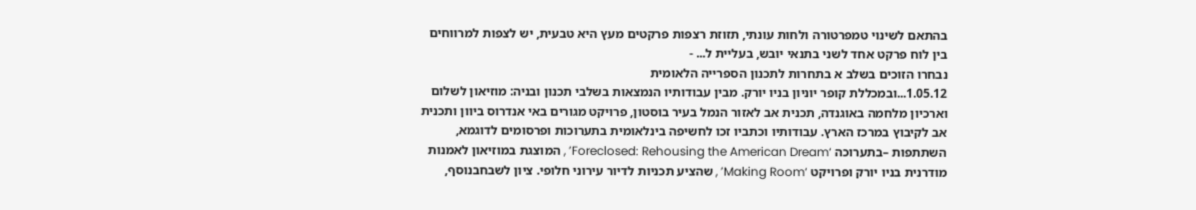בהתאם לשינוי טמפרטורה ולחות עונתי, תזוזת רצפות פרקטים מעץ היא טבעית, יש לצפות למרווחים בין לוח פרקט אחד לשני בתנאי יובש, בעליית ל... -
נבחרו הזוכים בשלב א בתחרות לתכנון הספרייה הלאומית
1.05.12...ובמכללת קופר יוניון בניו יורק. מבין עבודותיו הנמצאות בשלבי תכנון ובניה: מוזיאון לשלום וארכיון מלחמה באוגנדה, תכנית אב לאזור הנמל בעיר בוסטון, פרויקט מגורים באי אנדרוס ביוון ותכנית אב לקיבוץ במרכז הארץ. עבודותיו וכתביו זכו לחשיפה בינלאומית בתערוכות ופרסומים לדוגמא, השתתפות –בתערוכה ‘Foreclosed: Rehousing the American Dream’ , המוצגת במוזיאון לאמנות מודרנית בניו יורק ופרויקט ‘Making Room’ , שהציע תכניות לדיור עירוני חלופי. ציון לשבחבנוסף,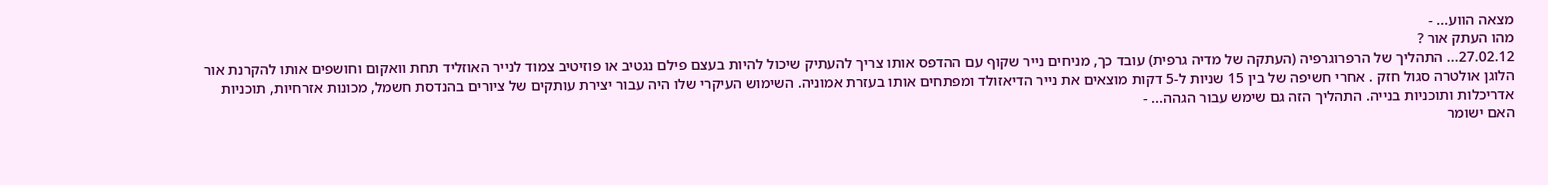מצאה הווע... -
מהו העתק אור ?
27.02.12... התהליך של הרפרוגרפיה (העתקה של מדיה גרפית) עובד כך, מניחים נייר שקוף עם ההדפס אותו צריך להעתיק שיכול להיות בעצם פילם נגטיב או פוזיטיב צמוד לנייר האוזליד תחת וואקום וחושפים אותו להקרנת אור הלוגן אולטרה סגול חזק . אחרי חשיפה של בין 15 שניות ל-5 דקות מוצאים את נייר הדיאזולד ומפתחים אותו בעזרת אמוניה. השימוש העיקרי שלו היה עבור יצירת עותקים של ציורים בהנדסת חשמל, מכונות אזרחיות, תוכניות אדריכלות ותוכניות בנייה. התהליך הזה גם שימש עבור הגהה... -
האם ישומר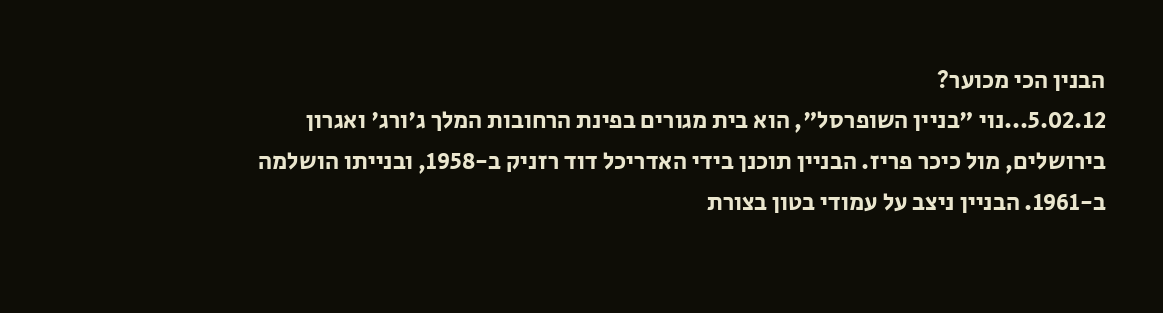הבנין הכי מכוער?
5.02.12...נוי "בניין השופרסל", הוא בית מגורים בפינת הרחובות המלך ג'ורג' ואגרון בירושלים, מול כיכר פריז. הבניין תוכנן בידי האדריכל דוד רזניק ב-1958, ובנייתו הושלמה ב-1961. הבניין ניצב על עמודי בטון בצורת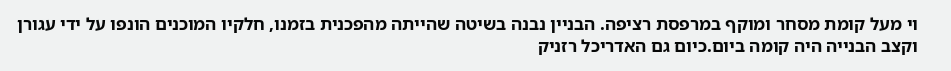וי מעל קומת מסחר ומוקף במרפסת רציפה. הבניין נבנה בשיטה שהייתה מהפכנית בזמנו, חלקיו המוכנים הונפו על ידי עגורן וקצב הבנייה היה קומה ביום.כיום גם האדריכל רזניק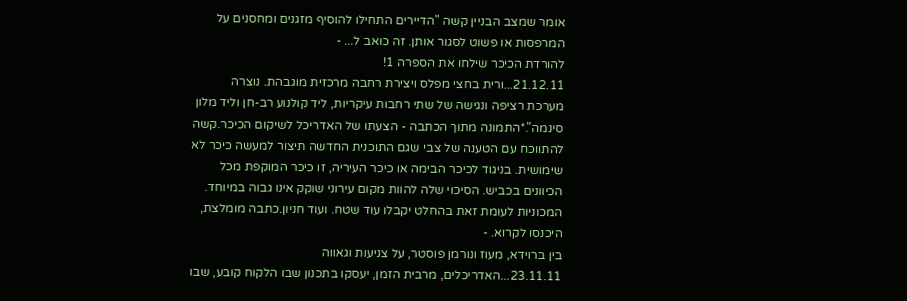אומר שמצב הבניין קשה "הדיירים התחילו להוסיף מזגנים ומחסנים על המרפסות או פשוט לסגור אותן. זה כואב ל... -
להורדת הכיכר שילחו את הספרה 1!
21.12.11...ורית בחצי מפלס ויצירת רחבה מרכזית מוגבהת. נוצרה מערכת רציפה ונגישה של שתי רחבות עיקריות, ליד קולנוע רב-חן וליד מלון סינמה".*התמונה מתוך הכתבה - הצעתו של האדריכל לשיקום הכיכר.קשה להתווכח עם הטענה של צבי שגם התוכנית החדשה תיצור למעשה כיכר לא שימושית. בניגוד לכיכר הבימה או כיכר העיריה, זו כיכר המוקפת מכל הכיוונים בכביש. הסיכוי שלה להוות מקום עירוני שוקק אינו גבוה במיוחד. המכוניות לעומת זאת בהחלט יקבלו עוד שטח. ועוד חניון.כתבה מומלצת, היכנסו לקרוא. -
בין ברוידא, מעוז ונורמן פוסטר, על צניעות וגאווה
23.11.11...האדריכלים, מרבית הזמן, יעסקו בתכנון שבו הלקוח קובע, שבו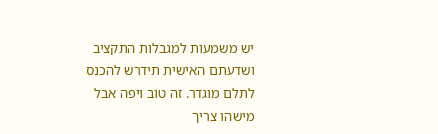יש משמעות למגבלות התקציב ושדעתם האישית תידרש להכנס לתלם מוגדר. זה טוב ויפה אבל מישהו צריך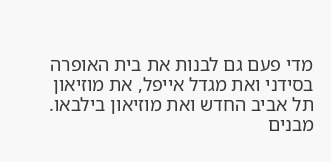מדי פעם גם לבנות את בית האופרה בסידני ואת מגדל אייפל, את מוזיאון תל אביב החדש ואת מוזיאון בילבאו. מבנים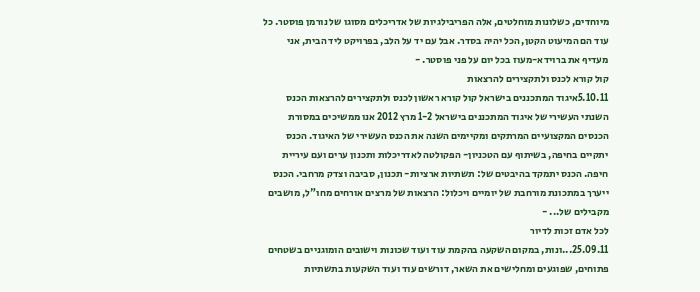מיוחדים, כשלונות מוחלטים, אלה הפריבילגיות של אדריכלים מסוגו של נורמן פוסטר. כל עוד הם המיעוט הקטן, הכל יהיה בסדר. אבל עם יד על הלב, בפרויקט ליד הבית, אני מעדיף את ברוידא-מעוז בכל יום על פני פוסטר. -
קול קורא לכנס ולתקצירים להרצאות
5.10.11איגוד המתכננים בישראל קול קורא ראשון לכנס ולתקצירים להרצאות הכנס השנתי העשירי של איגוד המתכננים בישראל 1-2 מרץ 2012 אנו ממשיכים במסורת הכנסים המקצועיים המרתקים ומקיימים השנה את הכנס העשירי של האיגוד. הכנס יתקיים בחיפה, בשיתוף עם הטכניון- הפקולטה לאדריכלות ותכנון ערים ועם עיריית חיפה. הכנס יתמקד בהיבטים של: תשתיות ארציות- תכנון, סביבה וצדק מרחבי. הכנס ייערך במתכונת מורחבת של יומיים ויכלול: הרצאות של מרצים אורחים מחו"ל, מושבים מקבילים של... -
לכל אדם זכות לדיור
25.09.11...ונות, במקום השקעה בהקמת עוד ועוד שכונות וישובים הומוגניים בשטחים פתוחים, שפוגעים ומחלישים את השאר, דורשים עוד ועוד השקעות בתשתיות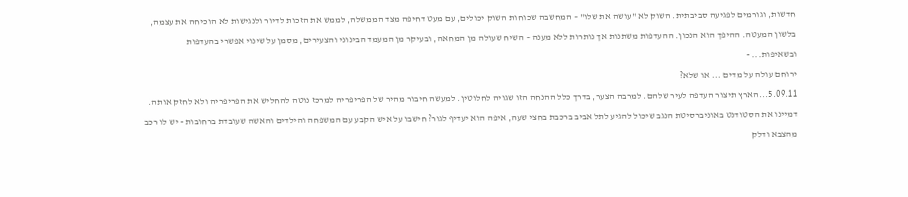חדשות, וגורמים לפגיעה סביבתית. השוק לא "עושה את שלו" – המחשבה שכוחות השוק יכולים, עם מעט דחיפה מצד הממשלה, לממש את הזכות לדיור ולנגישות לא הוכיחה את עצמה, בלשון המעטה. ההיפך הוא הנכון. ההעדפות משתנות אך נותרות ללא מענה – השיח שעולה מן המחאה, ובעיקר מן המעמד הבינוני והצעירים, מסמן על שינוי אפשרי בהעדפות ובשאיפות... -
ירוחם עולה על מדים ... או שלא?
5.09.11...הארץ תיצור העדפה לעיר שלהם. למרבה הצער, בדרך כלל ההנחה הזו שגויה לחלוטין. למעשה חיבור מהיר של הפריפריה למרכז נוטה להחליש את הפריפריה ולא לחזק אותה. דמיינו את הסטודנט באוניברסיטת הנגב שיכול להגיע לתל אביב ברכבת בחצי שעה, איפה הוא יעדיף לגור? חישבו על איש הקבע עם המשפחה והילדים והאשה שעובדת ברחובות - יש לו רכב מהצבא ודלק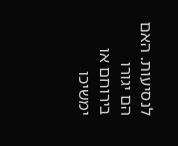לנסיעות. האם הם יגורו בירוחם או ימשיכו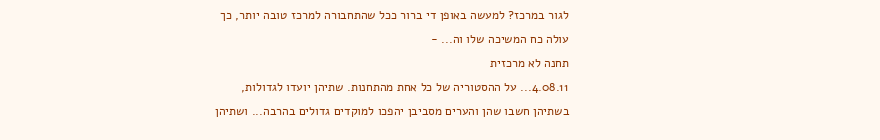לגור במרכז? למעשה באופן די ברור ככל שהתחבורה למרכז טובה יותר, כך עולה כח המשיכה שלו וה... -
תחנה לא מרכזית
4.08.11... על ההסטוריה של כל אחת מהתחנות. שתיהן יועדו לגדולות, בשתיהן חשבו שהן והערים מסביבן יהפכו למוקדים גדולים בהרבה... ושתיהן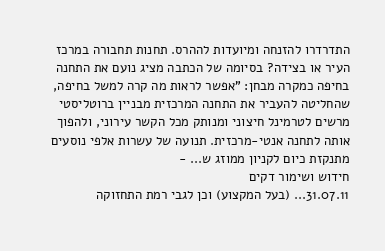התדרדרו להזנחה ומיועדות לההרס. תחנות תחבורה במרכז העיר או בצידה? בסיומה של הכתבה מציג נועם את התחנה בחיפה כמקרה מבחן: "אפשר לראות מה קרה למשל בחיפה, שהחליטה להעביר את התחנה המרכזית מבניין ברוטליסטי מרשים לטרמינל חיצוני ומנותק מכל הקשר עירוני, ולהפוך אותה לתחנה אנטי-מרכזית. תנועה של עשרות אלפי נוסעים מתנקזת כיום לקניון ממוזג ש... -
חידוש ושימור דקים
31.07.11... (בעל המקצוע) וכן לגבי רמת התחזוקה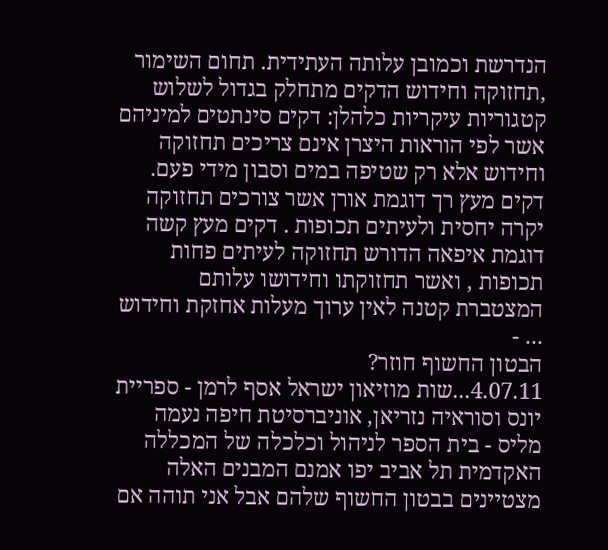הנדרשת וכמובן עלותה העתידית. תחום השימור ,תחזוקה וחידוש הדקים מתחלק בגדול לשלוש קטגוריות עיקריות כלהלן: דקים סינתטים למיניהם אשר לפי הוראות היצרן אינם צריכים תחזוקה וחידוש אלא רק שטיפה במים וסבון מידי פעם. דקים מעץ רך דוגמת אורן אשר צורכים תחזוקה יקרה יחסית ולעיתים תכופות . דקים מעץ קשה דוגמת איפאה הדורש תחזוקה לעיתים פחות תכופות , ואשר תחזוקתו וחידושו עלותם המצטברת קטנה לאין ערוך מעלות אחזקת וחידוש ... -
הבטון החשוף חוזר?
4.07.11...שות מוזיאון ישראל אסף לרמן - ספריית יונס וסוראיה נזריאן, אוניברסיטת חיפה נעמה מליס - בית הספר לניהול וכלכלה של המכללה האקדמית תל אביב יפו אמנם המבנים האלה מצטיינים בבטון החשוף שלהם אבל אני תוהה אם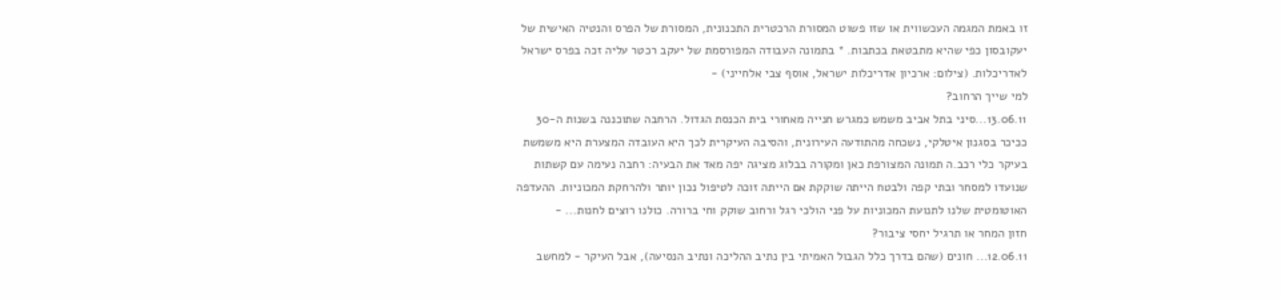זו באמת המגמה העכשווית או שזו פשוט המסורת הרכטרית התכנונית, המסורת של הפרס והנטיה האישית של יעקובסון כפי שהיא מתבטאת בכתבות. * בתמונה העבודה המפורסמת של יעקב רכטר עליה זכה בפרס ישראל לאדריכלות. (צילום: ארכיון אדריכלות ישראל, אוסף צבי אלחייני) -
למי שייך הרחוב?
13.06.11...סיני בתל אביב משמש כמגרש חנייה מאחורי בית הכנסת הגדול. הרחבה שתוכננה בשנות ה-30 ככיכר בסגנון איטלקי, נשכחה מהתודעה העירונית, והסיבה העיקרית לכך היא העובדה המצערת היא משמשת בעיקר כלי רכב.ה תמונה המצורפת כאן ומקורה בבלוג מציגה יפה מאד את הבעיה: רחבה נעימה עם קשתות שנועדו למסחר ובתי קפה ולבטח הייתה שוקקת אם הייתה זוכה לטיפול נכון יותר ולהרחקת המכוניות. ההעדפה האוטומטית שלנו לתנועת המכוניות על פני הולכי רגל ורחוב שוקק וחי ברורה. כולנו רוצים לחנות... -
חזון המחר או תרגיל יחסי ציבור?
12.06.11... חונים (שהם בדרך כלל הגבול האמיתי בין נתיב ההליכה ונתיב הנסיעה), אבל העיקר - למחשב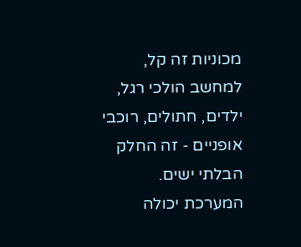מכוניות זה קל, למחשב הולכי רגל, ילדים, חתולים, רוכבי אופניים - זה החלק הבלתי ישים. המערכת יכולה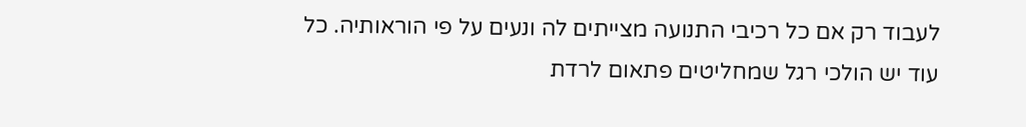לעבוד רק אם כל רכיבי התנועה מצייתים לה ונעים על פי הוראותיה. כל עוד יש הולכי רגל שמחליטים פתאום לרדת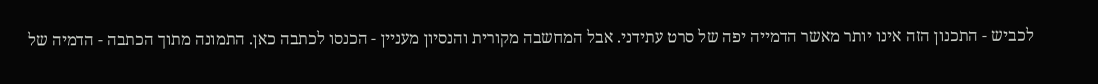לכביש - התכנון הזה אינו יותר מאשר הדמייה יפה של סרט עתידני. אבל המחשבה מקורית והנסיון מעניין - הכנסו לכתבה כאן. התמונה מתוך הכתבה - הדמיה של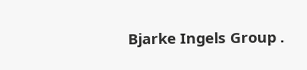Bjarke Ingels Group .